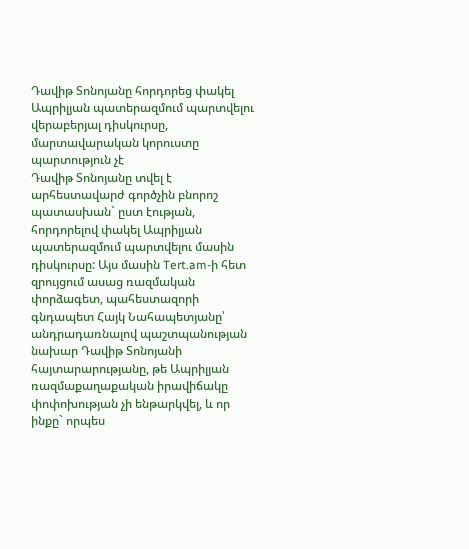Դավիթ Տոնոյանը հորդորեց փակել Ապրիլյան պատերազմում պարտվելու վերաբերյալ դիսկուրսը, մարտավարական կորուստը պարտություն չէ
Դավիթ Տոնոյանը տվել է արհեստավարժ գործչին բնորոշ պատասխան` ըստ էության, հորդորելով փակել Ապրիլյան պատերազմում պարտվելու մասին դիսկուրսը: Այս մասին Tert.am-ի հետ զրույցում ասաց ռազմական փորձագետ, պահեստազորի գնդապետ Հայկ Նահապետյանը՝ անդրադառնալով պաշտպանության նախար Դավիթ Տոնոյանի հայտարարությանը, թե Ապրիլյան ռազմաքաղաքական իրավիճակը փոփոխության չի ենթարկվել, և որ ինքը` որպես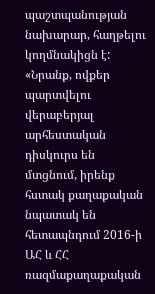պաշտպանության նախարար, հաղթելու կողմնակիցն է:
«Նրանք, ովքեր պարտվելու վերաբերյալ արհեստական դիսկուրս են մտցնում, իրենք հստակ քաղաքական նպատակ են հետապնդում 2016-ի ԱՀ և ՀՀ ռազմաքաղաքական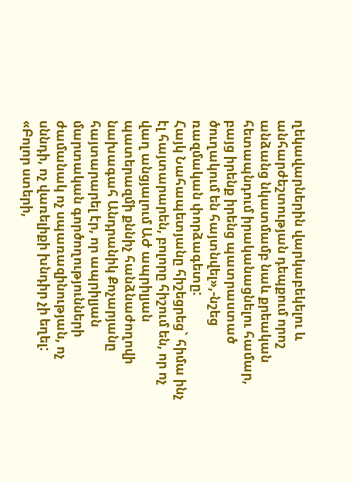ղեկավարներին վարկաբեկելու և անհարժեշտության դեպքում որոշ անձանց նկատմամբ նաև քրեական հետապնդում իրականացնելու համար, բայց իրենք իրենց պատրաստած ծուղակում են հայտնվել»,-նշեց ռազմական փորձագետը:
Հայկ Նահապետյանը հիշեցրեց` հիմա ինչ էլ հայտարարեն, բոլորը հիշում են, որ ոչ վաղ անցյալում ԱԺ ապրիլյան պատերազմի քննիչ հանձնաժողովի նախագահ Անդրանիկ Քոչարյանը հայտարարել էր, որ ապրիլյան մարտական գործողությունների ժամանակ ոչ սպառազինության, ոչ սննդի, ոչ վառելիքի խնդիր չի եղել:
«Բոլոր ստերի,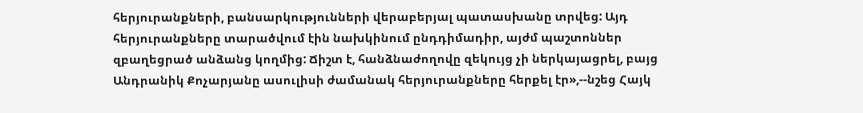հերյուրանքների, բանսարկությունների վերաբերյալ պատասխանը տրվեց: Այդ հերյուրանքները տարածվում էին նախկինում ընդդիմադիր, այժմ պաշտոններ զբաղեցրած անձանց կողմից: Ճիշտ է, հանձնաժողովը զեկույց չի ներկայացրել, բայց Անդրանիկ Քոչարյանը ասուլիսի ժամանակ հերյուրանքները հերքել էր»,--նշեց Հայկ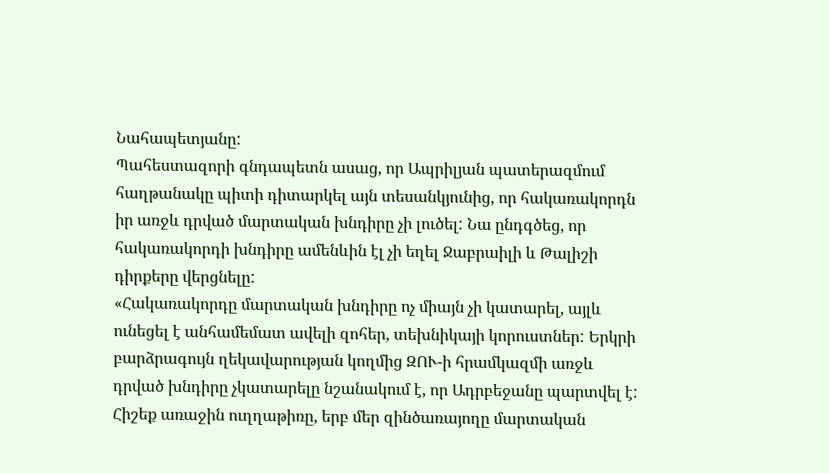Նահապետյանը:
Պահեստազորի գնդապետն ասաց, որ Ապրիլյան պատերազմում հաղթանակը պիտի դիտարկել այն տեսանկյունից, որ հակառակորդն իր առջև դրված մարտական խնդիրը չի լուծել: Նա ընդգծեց, որ հակառակորդի խնդիրը ամենևին էլ չի եղել Ջաբրաիլի և Թալիշի դիրքերը վերցնելը:
«Հակառակորդը մարտական խնդիրը ոչ միայն չի կատարել, այլև ունեցել է անհամեմատ ավելի զոհեր, տեխնիկայի կորուստներ: Երկրի բարձրագույն ղեկավարության կողմից ԶՈՒ-ի հրամկազմի առջև դրված խնդիրը չկատարելը նշանակում է, որ Ադրբեջանը պարտվել է: Հիշեք առաջին ուղղաթիռը, երբ մեր զինծառայողը մարտական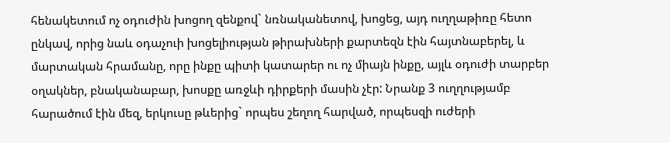հենակետում ոչ օդուժին խոցող զենքով` նռնականետով, խոցեց, այդ ուղղաթիռը հետո ընկավ, որից նաև օդաչուի խոցելիության թիրախների քարտեզն էին հայտնաբերել, և մարտական հրամանը, որը ինքը պիտի կատարեր ու ոչ միայն ինքը, այլև օդուժի տարբեր օղակներ, բնականաբար, խոսքը առջևի դիրքերի մասին չէր: Նրանք 3 ուղղությամբ հարածում էին մեզ, երկուսը թևերից` որպես շեղող հարված, որպեսզի ուժերի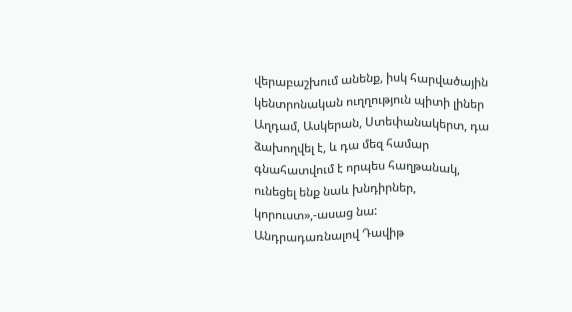վերաբաշխում անենք, իսկ հարվածային կենտրոնական ուղղություն պիտի լիներ Աղդամ, Ասկերան, Ստեփանակերտ, դա ձախողվել է, և դա մեզ համար գնահատվում է որպես հաղթանակ, ունեցել ենք նաև խնդիրներ, կորուստ»,-ասաց նա:
Անդրադառնալով Դավիթ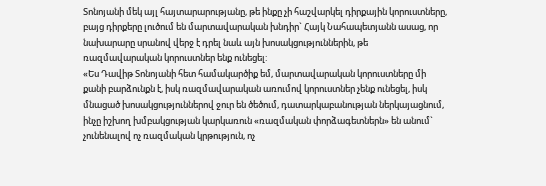Տոնոյանի մեկ այլ հայտարարությանը, թե ինքը չի հաշվարկել դիրքային կորուստները, բայց դիրքերը լուծում են մարտավարական խնդիր` Հայկ Նահապետյանն ասաց, որ նախարարը սրանով վերջ է դրել նաև այն խոսակցություններին, թե ռազմավարական կորուստներ ենք ունեցել:
«Ես Դավիթ Տոնոյանի հետ համակարծիք եմ, մարտավարական կորուստները մի քանի բարձունքն է, իսկ ռազմավարական առումով կորուստներ չենք ունեցել, իսկ մնացած խոսակցություններով ջուր են ծեծում, դատարկաբանության ներկայացնում, ինչը իշխող խմբակցության կարկառուն «ռազմական փորձագետներն» են անում` չունենալով ոչ ռազմական կրթություն, ոչ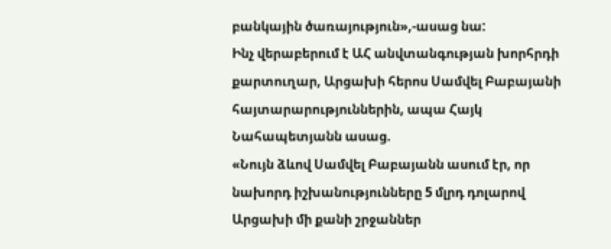բանկային ծառայություն»,-ասաց նա:
Ինչ վերաբերում է ԱՀ անվտանգության խորհրդի քարտուղար, Արցախի հերոս Սամվել Բաբայանի հայտարարություններին, ապա Հայկ Նահապետյանն ասաց.
«Նույն ձևով Սամվել Բաբայանն ասում էր, որ նախորդ իշխանությունները 5 մլրդ դոլարով Արցախի մի քանի շրջաններ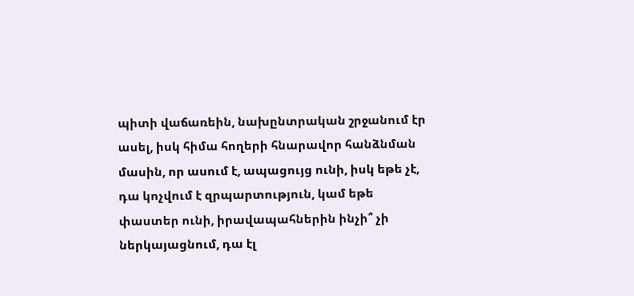պիտի վաճառեին, նախընտրական շրջանում էր ասել, իսկ հիմա հողերի հնարավոր հանձնման մասին, որ ասում է, ապացույց ունի, իսկ եթե չէ, դա կոչվում է զրպարտություն, կամ եթե փաստեր ունի, իրավապահներին ինչի՞ չի ներկայացնում, դա էլ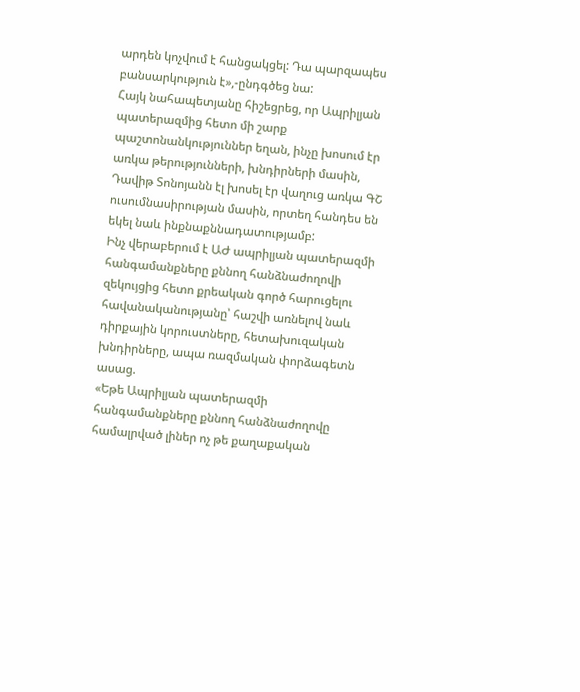արդեն կոչվում է հանցակցել: Դա պարզապես բանսարկություն է»,-ընդգծեց նա:
Հայկ նահապետյանը հիշեցրեց, որ Ապրիլյան պատերազմից հետո մի շարք պաշտոնանկություններ եղան, ինչը խոսում էր առկա թերությունների, խնդիրների մասին, Դավիթ Տոնոյանն էլ խոսել էր վաղուց առկա ԳՇ ուսումնասիրության մասին, որտեղ հանդես են եկել նաև ինքնաքննադատությամբ:
Ինչ վերաբերում է ԱԺ ապրիլյան պատերազմի հանգամանքները քննող հանձնաժողովի զեկույցից հետո քրեական գործ հարուցելու հավանականությանը՝ հաշվի առնելով նաև դիրքային կորուստները, հետախուզական խնդիրները, ապա ռազմական փորձագետն ասաց.
«Եթե Ապրիլյան պատերազմի հանգամանքները քննող հանձնաժողովը համալրված լիներ ոչ թե քաղաքական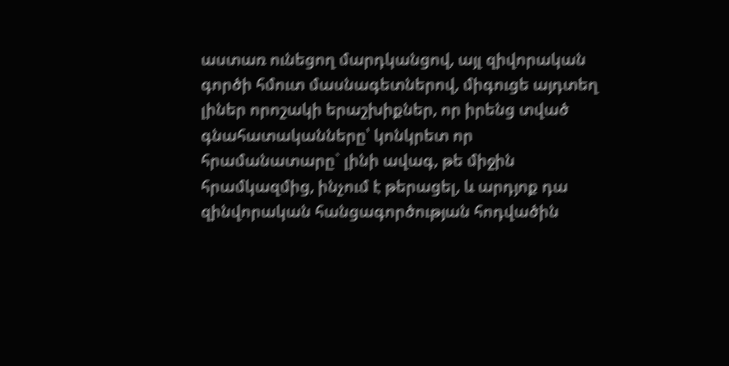աստառ ունեցող մարդկանցով, այլ զիվորական գործի հմուտ մասնագետներով, միգուցե այդտեղ լիներ որոշակի երաշխիքներ, որ իրենց տված գնահատականները՝ կոնկրետ որ հրամանատարը` լինի ավագ, թե միջին հրամկազմից, ինչում է թերացել, և արդյոք դա զինվորական հանցագործության հոդվածին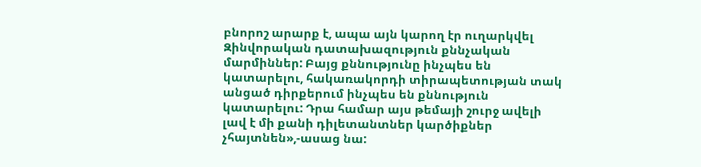բնորոշ արարք է, ապա այն կարող էր ուղարկվել Զինվորական դատախազություն քննչական մարմիններ: Բայց քննությունը ինչպես են կատարելու, հակառակորդի տիրապետության տակ անցած դիրքերում ինչպես են քննություն կատարելու: Դրա համար այս թեմայի շուրջ ավելի լավ է մի քանի դիլետանտներ կարծիքներ չհայտնեն»,-ասաց նա: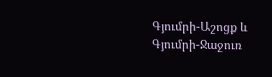Գյումրի-Աշոցք և Գյումրի-Ջաջուռ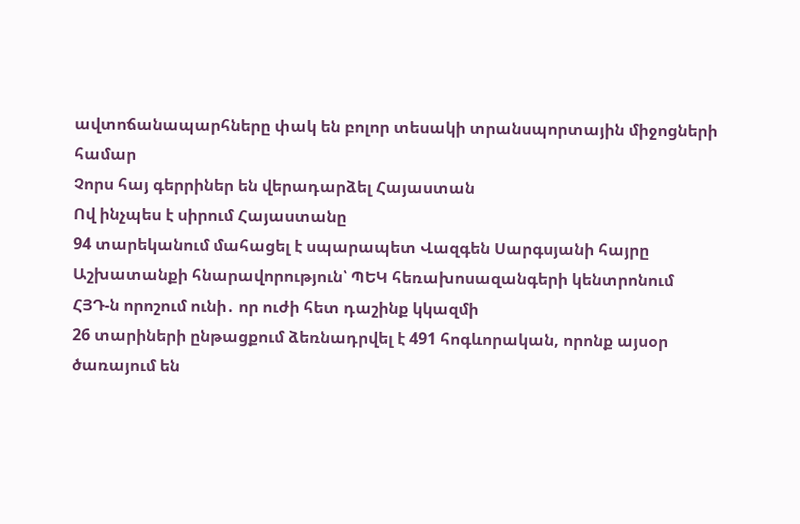ավտոճանապարհները փակ են բոլոր տեսակի տրանսպորտային միջոցների համար
Չորս հայ գերրիներ են վերադարձել Հայաստան
Ով ինչպես է սիրում Հայաստանը
94 տարեկանում մահացել է սպարապետ Վազգեն Սարգսյանի հայրը
Աշխատանքի հնարավորություն՝ ՊԵԿ հեռախոսազանգերի կենտրոնում
ՀՅԴ-ն որոշում ունի․ որ ուժի հետ դաշինք կկազմի
26 տարիների ընթացքում ձեռնադրվել է 491 հոգևորական, որոնք այսօր ծառայում են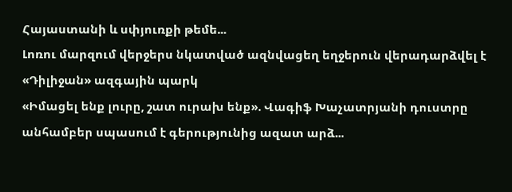Հայաստանի և սփյուռքի թեմե...
Լոռու մարզում վերջերս նկատված ազնվացեղ եղջերուն վերադարձվել է «Դիլիջան» ազգային պարկ
«Իմացել ենք լուրը, շատ ուրախ ենք». Վագիֆ Խաչատրյանի դուստրը անհամբեր սպասում է գերությունից ազատ արձ...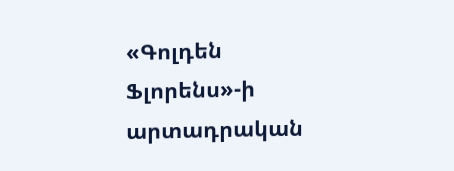«Գոլդեն Ֆլորենս»-ի արտադրական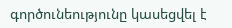գործունեությունը կասեցվել է